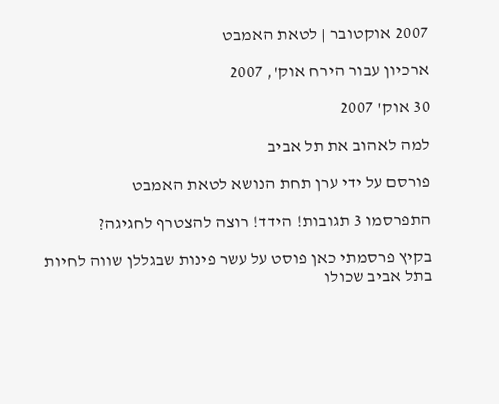2007 אוקטובר | לטאת האמבט

ארכיון עבור הירח אוק', 2007

30 אוק' 2007

למה לאהוב את תל אביב

פורסם על ידי ערן תחת הנושא לטאת האמבט

התפרסמו 3 תגובות! הידד! רוצה להצטרף לחגיגה?

בקיץ פרסמתי כאן פוסט על עשר פינות שבגללן שווה לחיות בתל אביב שכולו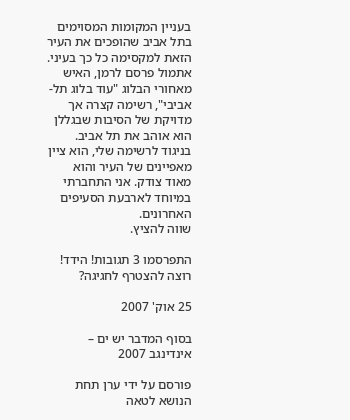בעניין המקומות המסוימים בתל אביב שהופכים את העיר הזאת למקסימה כל כך בעיני.
אתמול פרסם לרמן, האיש מאחורי הבלוג "עוד בלוג תל-אביבי", רשימה קצרה אך מדויקת של הסיבות שבגללן הוא אוהב את תל אביב. בניגוד לרשימה שלי, הוא ציין מאפיינים של העיר והוא מאוד צודק. אני התחברתי במיוחד לארבעת הסעיפים האחרונים.
שווה להציץ.

התפרסמו 3 תגובות! הידד! רוצה להצטרף לחגיגה?

25 אוק' 2007

בסוף המדבר יש ים – אינדינגב 2007

פורסם על ידי ערן תחת הנושא לטאה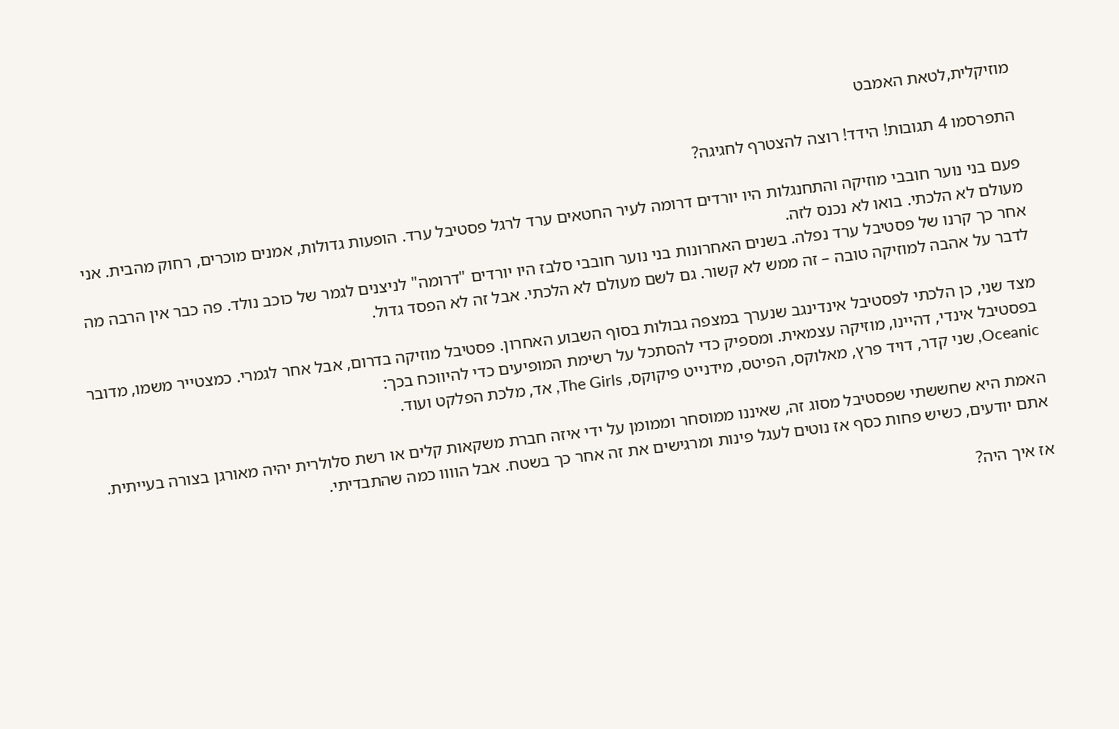מוזיקלית,לטאת האמבט

התפרסמו 4 תגובות! הידד! רוצה להצטרף לחגיגה?

פעם בני נוער חובבי מוזיקה והתחנגלות היו יורדים דרומה לעיר החטאים ערד לרגל פסטיבל ערד. הופעות גדולות, אמנים מוכרים, רחוק מהבית. אני מעולם לא הלכתי. בואו לא נכנס לזה.
אחר כך קרנו של פסטיבל ערד נפלה. בשנים האחרונות בני נוער חובבי סלבז היו יורדים "דרומה" לניצנים לגמר של כוכב נולד. פה כבר אין הרבה מה לדבר על אהבה למוזיקה טובה – זה ממש לא קשור. גם לשם מעולם לא הלכתי. אבל זה לא הפסד גדול.

מצד שני, כן הלכתי לפסטיבל אינדינגב שנערך במצפה גבולות בסוף השבוע האחרון. פסטיבל מוזיקה בדרום, אבל אחר לגמרי. כמצטייר משמו, מדובר בפסטיבל אינדי, דהיינו, מוזיקה עצמאית. ומספיק כדי להסתכל על רשימת המופיעים כדי להיווכח בכך:
Oceanic, שני קדר, דויד פרץ, מאלוקס, הפיטס, מידנייט פיקוקס, The Girls, אד, מלכת הפלקט ועוד.

האמת היא שחששתי שפסטיבל מסוג זה, שאיננו ממוסחר וממומן על ידי איזה חברת משקאות קלים או רשת סלולרית יהיה מאורגן בצורה בעייתית. אתם יודעים, כשיש פחות כסף אז נוטים לעגל פינות ומרגישים את זה אחר כך בשטח. אבל הוווו כמה שהתבדיתי.

אז איך היה?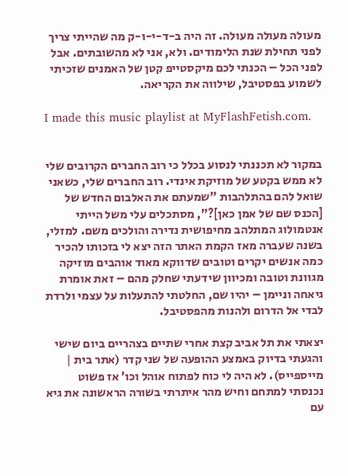מעולה מעולה מעולה. זה היה ב-ד-י-ו-ק מה שהייתי צריך לפני תחילת שנת הלימודים. ולא, אני לא מהשובתים. אבל לפני הכל – הכנתי לכם מיקסטייפ קטן של האמנים שזכיתי לשמוע בפסטיבל, שילווה את הקריאה.

I made this music playlist at MyFlashFetish.com.


במקור לא תכננתי לנסוע בכלל כי רוב החברים הקרובים שלי לא ממש בקטע של מוזיקת אינדי. רוב החברים שלי, כשאני שואל להם בהתלהבות "שמעתם את האלבום החדש של [הכנס שם של אמן כאן]?", מסתכלים עלי משל הייתי אנטמולוג המתלהב מחיפושית נדירה והולכים משם. למזלי, בשנה שעברה מאז הקמת האתר הזה יצא לי בזכותו להכיר כמה אנשים יקרים וטובים שדווקא מאוד אוהבים מוזיקה מגוונת וטובה ומכיוון שידעתי שחלק מהם – זאת אומרת גיאחה וניימן – יהיו שם, החלטתי להתעלות על עצמי ולרדת לבדי אל הדרום ולהנות מהפסטיבל.

יצאתי את תל אביב קצת אחרי שתיים בצהריים ביום שישי והגעתי בדיוק באמצע ההופעה של שני קדר (אתר בית | מייספייס). לא היה לי כוח לפתוח אוהל וכו' אז פשוט נכנסתי למתחם וחיש מהר איתרתי בשורה הראשונה את גיא עם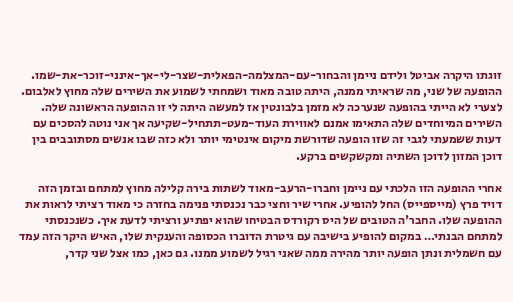זוגתו היקרה אביטל ולידם ניימן והבחור-עם-המצלמה-הפאלית-שצר-לי-אך-אינני-זוכר-את-שמו. ההופעה של שני, מה שראיתי ממנה, היתה טובה מאוד ושמחתי לשמוע את השירים שלה מחוץ לאלבום. לצערי לא הייתי בהופעה שנערכה לא מזמן בלבונטין אז למעשה היתה לי זו ההופעה הראשונה שלה. השירים המיוחדים שלה התאימו אמנם לאווירת העוד-מעט-תתחיל-שקיעה אך אני נוטה להסכים עם דעות ששמעתי לגבי זה שזו הופעה שדורשת מיקום אינטימי יותר ולא כזה שבו אנשים מסתובבים בין דוכן המזון לדוכן השתיה ומקשקשים ברקע.

אחרי ההופעה הזו הלכתי עם ניימן וחברו-הרעב-מאוד לשתות בירה קלילה מחוץ למתחם ובזמן הזה דויד פרץ (מייספייס) החל להופיע. אחרי שיר וחצי כבר נכנסתי פנימה בחזרה כי מאוד רציתי לראות את ההופעה שלו. החבר'ה הטובים של היס רקורדס הבטיחו שהוא יפתיע ורציתי לדעת איך. כשנכנסתי למתחם הבנתי… במקום להופיע בישיבה עם גיטרת הדוברו הכסופה והענקית שלו, האיש היקר הזה עמד עם חשמלית ונתן הופעה יותר מהירה ממה שאני רגיל לשמוע ממנו. גם כאן, כמו אצל שני קדר,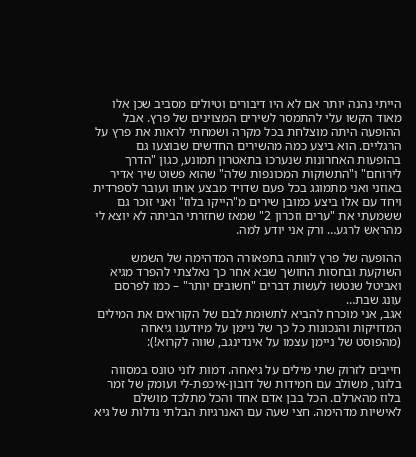הייתי נהנה יותר אם לא היו דיבורים וטיולים מסביב שכן אלו מאוד הקשו עלי להתמסר לשירים המצוינים של פרץ. אבל ההופעה היתה מוצלחת בכל מקרה ושמחתי לראות את פרץ על הרגליים. הוא ביצע כמה מהשירים החדשים שבוצעו גם בהופעות האחרונות שנערכו בתאטרון תמונע, כגון "הדרך לירוחם" ו"התשוקות המכונפות שלה" שהוא פשוט שיר אדיר באוזני ואני מתמוגג בכל פעם שדויד מבצע אותו ועובר לספרדית ויחד עם אלו ביצע כמובן שירים מ"הייקו בלוז" ואני זוכר גם ששמעתי את "ערים וזכרון 2" שמאז שחזרתי הביתה לא יוצא לי מהראש לרגע… ורק אני יודע למה.

ההופעה של פרץ לוותה בתפאורה המדהימה של השמש השוקעת ובחסות החושך שבא אחר כך נאלצתי להפרד מגיא ואביטל שנטשו לעשות דברים "חשובים יותר" – כמו לפרסם עונג שבת…
אגב, אני מוכרח להביא לתשומת לבם של הקוראים את המילים המדויקות והנכונות כל כך של ניימן על מיודענו גיאחה (מהפוסט של ניימן עצמו על אינדינגב, שווה לקרוא!):

חייבים לזרוק שתי מילים על גיאחה. דמות לוני טונס במסווה בלוגר, משולב עם חמידות של דובון-איכפת-לי ועומק של זמר בלוז מהארלם. הכל בבן אדם אחד והכל מתלכד מושלם לאישיות מדהימה. חצי שעה עם האנרגיות הבלתי נדלות של גיא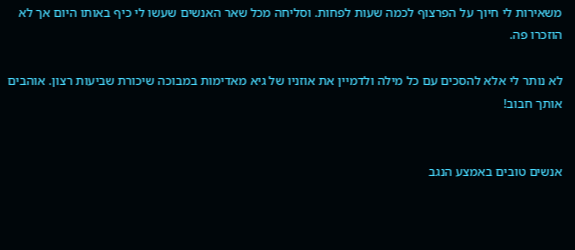משאירות לי חיוך על הפרצוף לכמה שעות לפחות. וסליחה מכל שאר האנשים שעשו לי כיף באותו היום אך לא הוזכרו פה.

לא נותר לי אלא להסכים עם כל מילה ולדמיין את אוזניו של גיא מאדימות במבוכה שיכורת שביעות רצון. אוהבים אותך חבוב!


אנשים טובים באמצע הנגב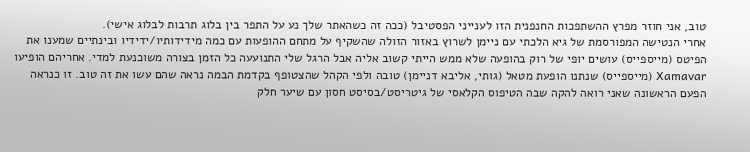טוב, אני חוזר מפרץ ההשתפכות החנפנית הזו לענייני הפסטיבל (ככה זה כשהאתר שלך נע על התפר בין בלוג תרבות לבלוג אישי).
אחרי הנטישה המפורסמת של גיא הלכתי עם ניימן לשרוץ באזור הזולה שהשקיף על מתחם ההופעות עם כמה מידידותיו/ידידיו ובינתיים שמענו את הפיטס (מייספייס) עושים יופי של רוק בהופעה שלא ממש הייתי קשוב אליה אבל הרגל שלי התנועעה כל הזמן בצורה משוכנעת למדי. אחריהם הופיעו Xamavar (מייספייס) שנתנו הופעת מטאל (גותי, אליבא דניימן) טובה ולפי הקהל שהצטופף בקדמת הבמה נראה שהם עשו את זה טוב. זו כנראה הפעם הראשונה שאני רואה להקה שבה הטיפוס הקלאסי של גיטריסט/בסיסט חסון עם שיער חלק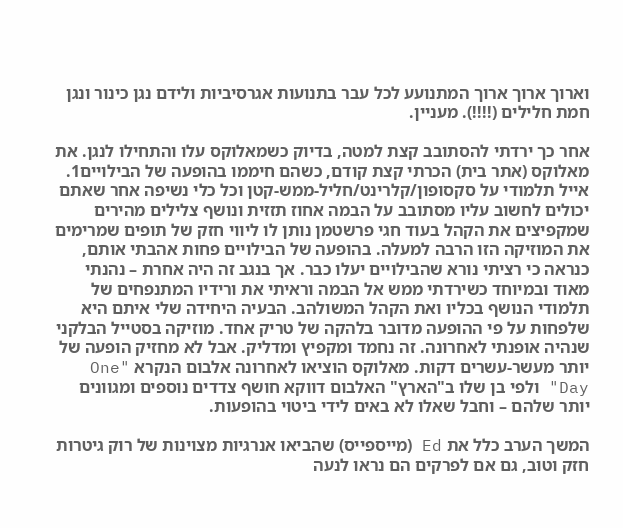וארוך ארוך ארוך המתנועע לכל עבר בתנועות אגרסיביות ולידם נגן כינור ונגן חמת חלילים (!!!!). מעניין.

אחר כך ירדתי להסתובב קצת למטה, בדיוק כשמאלוקס עלו והתחילו לנגן. את מאלוקס (אתר בית) הכרתי קצת קודם, כשהם חיממו בהופעה של הבילויים1. אייל תלמודי על סקסופון/קלרינט/חליל-ממש-קטן וכל כלי נשיפה אחר שאתם יכולים לחשוב עליו מסתובב על הבמה אחוז תזזית ונושף צלילים מהירים שמקפיצים את הקהל בעוד חגי פרשטמן נותן לו ליווי חזק של תופים שמרימים את המוזיקה הזו הרבה למעלה. בהופעה של הבילויים פחות אהבתי אותם, כנראה כי רציתי נורא שהבילויים יעלו כבר. אך בנגב זה היה אחרת – נהנתי מאוד ובמיוחד כשירדתי ממש אל הבמה וראיתי את ורידיו המתנפחים של תלמודי הנושף בכליו ואת הקהל המשולהב. הבעיה היחידה שלי איתם היא שלפחות על פי ההופעה מדובר בלהקה של טריק אחד. מוזיקה בסטייל הבלקני שנהיה אופנתי לאחרונה. זה נחמד ומקפיץ ומדליק. אבל לא מחזיק הופעה של יותר מעשר-עשרים דקות. מאלוקס הוציאו לאחרונה אלבום הנקרא "One Day" ולפי בן שלו ב"הארץ" האלבום דווקא חושף צדדים נוספים ומגוונים יותר שלהם – וחבל שאלו לא באים לידי ביטוי בהופעות.

המשך הערב כלל את Ed (מייספייס) שהביאו אנרגיות מצוינות של רוק גיטרות חזק וטוב, גם אם לפרקים הם נראו לנעה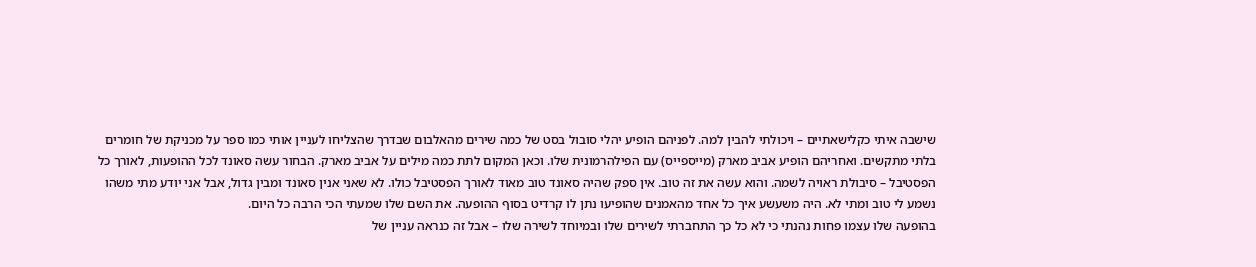שישבה איתי כקלישאתיים – ויכולתי להבין למה. לפניהם הופיע יהלי סובול בסט של כמה שירים מהאלבום שבדרך שהצליחו לעניין אותי כמו ספר על מכניקת של חומרים בלתי מתקשים. ואחריהם הופיע אביב מארק (מייספייס) עם הפילהרמונית שלו. וכאן המקום לתת כמה מילים על אביב מארק. הבחור עשה סאונד לכל ההופעות, לאורך כל הפסטיבל – סיבולת ראויה לשמה. והוא עשה את זה טוב. אין ספק שהיה סאונד טוב מאוד לאורך הפסטיבל כולו. לא שאני אנין סאונד ומבין גדול, אבל אני יודע מתי משהו נשמע לי טוב ומתי לא. היה משעשע איך כל אחד מהאמנים שהופיעו נתן לו קרדיט בסוף ההופעה. את השם שלו שמעתי הכי הרבה כל היום.
בהופעה שלו עצמו פחות נהנתי כי לא כל כך התחברתי לשירים שלו ובמיוחד לשירה שלו – אבל זה כנראה עניין של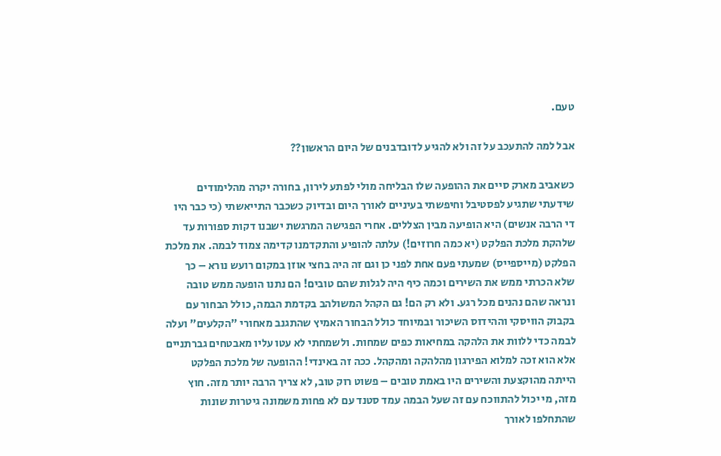טעם.

אבל למה להתעכב על זה ולא להגיע לדובדבנים של היום הראשון??

כשאביב מארק סיים את ההופעה שלו הבליחה מולי לפתע לירון, בחורה יקרה מהלימודים שידעתי שתגיע לפסטיבל וחיפשתי בעיניים לאורך היום ובדיוק כשכבר התייאשתי (כי כבר היו די הרבה אנשים) היא הופיעה מבין הצללים. אחרי הפגישה המרגשת ישבנו דקות ספורות עד שלהקת מלכת הפלקט (יא כמה חרוזים!) עלתה להופיע והתקדמנו קדימה צמוד לבמה. את מלכת הפלקט (מייספייס) שמעתי פעם אחת לפני כן וגם זה היה בחצי אוזן במקום רועש נורא – כך שלא הכרתי ממש את השירים וכמה כיף היה לגלות שהם טובים! הם נתנו הופעה ממש טובה ונראה שהם נהנים מכל רגע. ולא רק הם! גם הקהל המשולהב בקדמת הבמה, כולל הבחור עם בקבוק הוויסקי וההידוס השיכור ובמיוחד כולל הבחור האמיץ שהתגנב מאחורי "הקלעים" ועלה לבמה כדי ללוות את הלהקה במחיאות כפים שמחות. ולשמחתי לא עטו עליו מאבטחים גברתניים אלא הוא זכה למלוא הפירגון מהלהקה ומהקהל. ככה זה באינדי! ההופעה של מלכת הפלקט הייתה מהוקצעת והשירים היו באמת טובים – פשוט רוק טוב, לא צריך הרבה יותר מזה. חוץ מזה, מי יכול להתווכח עם זה שעל הבמה עמד סטנד עם לא פחות משמונה גיטרות שונות שהתחלפו לאורך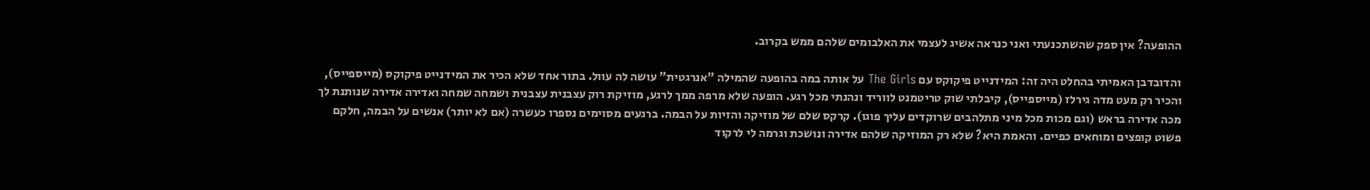ההופעה? אין ספק שהשתכנעתי ואני כנראה אשיג לעצמי את האלבומים שלהם ממש בקרוב.

והדובדבן האמיתי בהחלט היה זה: המידנייט פיקוקס עם The Girls על אותה במה בהופעה שהמילה "אנרגטית" עושה לה עוול. בתור אחד שלא הכיר את המידנייט פיקוקס (מייספייס), והכיר רק מעט מדה גירלז (מייספייס), קיבלתי שוק טריטמנט לווריד ונהנתי מכל רגע. הופעה שלא מרפה ממך לרגע, מוזיקת רוק עצבנית עצבנית ושמחה שמחה ואדירה אדירה שנותנת לך מכה אדירה בראש (וגם מכות מכל מיני מתלהבים שרוקדים עליך פוגו). קרקס שלם של מוזיקה והזיות על הבמה. ברגעים מסוימים נספרו כעשרה (אם לא יותר) אנשים על הבמה, חלקם פשוט קופצים ומוחאים כפיים. והאמת היא? שלא רק המוזיקה שלהם אדירה ונושכת וגרמה לי לרקוד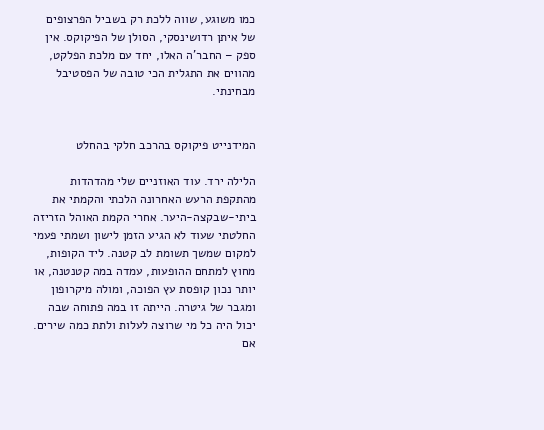כמו משוגע, שווה ללכת רק בשביל הפרצופים של איתן רדושינסקי, הסולן של הפיקוקס. אין ספק – החבר'ה האלו, יחד עם מלכת הפלקט, מהווים את התגלית הכי טובה של הפסטיבל מבחינתי.


המידנייט פיקוקס בהרכב חלקי בהחלט

הלילה ירד. עוד האוזניים שלי מהדהדות מהתקפת הרעש האחרונה הלכתי והקמתי את ביתי-שבקצה-היער. אחרי הקמת האוהל הזריזה החלטתי שעוד לא הגיע הזמן לישון ושמתי פעמי למקום שמשך תשומת לב קטנה. ליד הקופות, מחוץ למתחם ההופעות, עמדה במה קטנטנה, או יותר נכון קופסת עץ הפוכה, ומולה מיקרופון ומגבר של גיטרה. הייתה זו במה פתוחה שבה יכול היה כל מי שרוצה לעלות ולתת כמה שירים. אם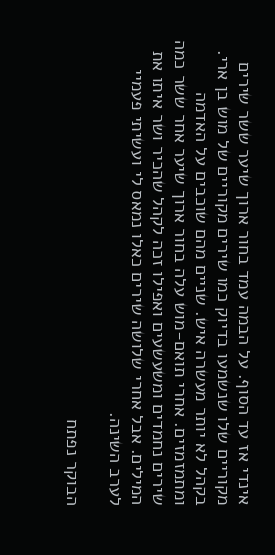אינדי אז עד הסוף. על הבמה עמד בחור ארוך שיער ששר שירים מקוריים שלו שנשמעו בדיוק כמו שירים מקוריים של מוש בן ארי. בקהל לא יותר מעשרה איש. שניים מהם שוכבים על האדמה ומתמזמזים. אחרי תואם-מוש עלה בחור ארוך שיער אחר ששר כמה שירים נחמדים ומשעשעים ואפילו זכה לקהל שהכיר ושר איתו את המילים. אבל אחרי שלושה שירים כאלו נמאס לי ועשיתי פעמיי לערב השינה.

הבוקר נפתח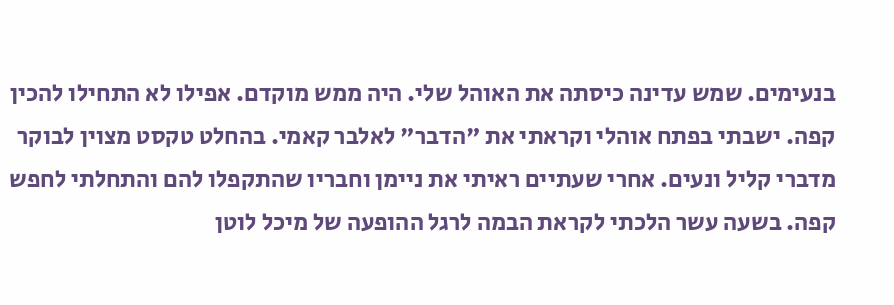בנעימים. שמש עדינה כיסתה את האוהל שלי. היה ממש מוקדם. אפילו לא התחילו להכין קפה. ישבתי בפתח אוהלי וקראתי את "הדבר" לאלבר קאמי. בהחלט טקסט מצוין לבוקר מדברי קליל ונעים. אחרי שעתיים ראיתי את ניימן וחבריו שהתקפלו להם והתחלתי לחפש קפה. בשעה עשר הלכתי לקראת הבמה לרגל ההופעה של מיכל לוטן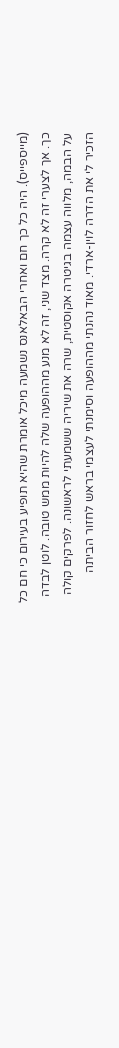(מייספייס). היה כל כך חם ואחרי הבאלאנס נשמעה מיכל אומרת שהיא תופיע בעירום כי חם כל כך. אך לצערי זה לא קרה. מצד שני, זה לא מנע מההופעה שלה להיות ממש טובה. לוטן לבדה על הבמה, מלווה עצמה בגיטרה אקוסטית, שרה את שיריה ששמעתי לראשונה. לפרקים קולה הזכיר לי את הדרה לוין-ארדי. מאוד נהנתי מההופעה וסימנתי לעצמי בראש לחזור הביתה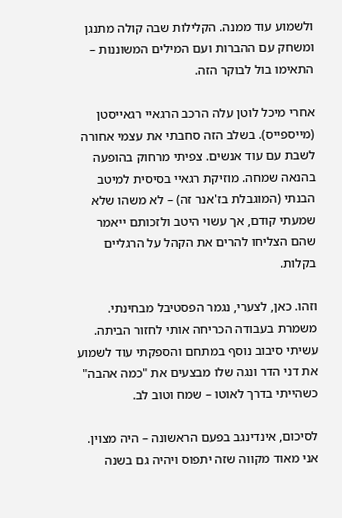ולשמוע עוד ממנה. הקלילות שבה קולה מתנגן ומשחק עם ההברות ועם המילים המשוננות – התאימו בול לבוקר הזה.

אחרי מיכל לוטן עלה הרכב הרגאיי רגאייסטן (מייספייס). בשלב הזה סחבתי את עצמי אחורה לשבת עם עוד אנשים. צפיתי מרחוק בהופעה בהנאה שמחה. מוזיקת רגאיי בסיסית למיטב הבנתי (המוגבלת בז'אנר זה) – לא משהו שלא שמעתי קודם, אך עשוי היטב ולזכותם ייאמר שהם הצליחו להרים את הקהל על הרגליים בקלות.

וזהו. כאן, לצערי, נגמר הפסטיבל מבחינתי. משמרת בעבודה הכריחה אותי לחזור הביתה. עשיתי סיבוב נוסף במתחם והספקתי עוד לשמוע את דני הדר ונגה שלו מבצעים את "כמה אהבה" כשהייתי בדרך לאוטו – שמח וטוב לב.

לסיכום, אינדינגב בפעם הראשונה – היה מצוין. אני מאוד מקווה שזה יתפוס ויהיה גם בשנה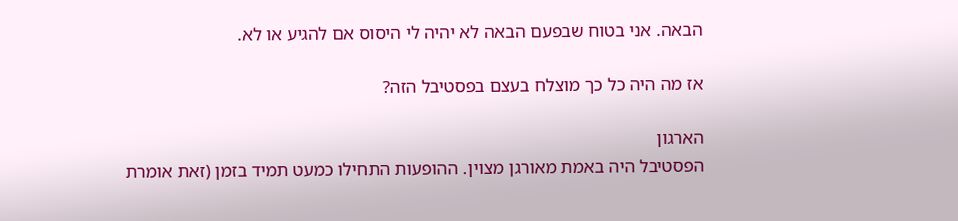הבאה. אני בטוח שבפעם הבאה לא יהיה לי היסוס אם להגיע או לא.

אז מה היה כל כך מוצלח בעצם בפסטיבל הזה?

הארגון
הפסטיבל היה באמת מאורגן מצוין. ההופעות התחילו כמעט תמיד בזמן (זאת אומרת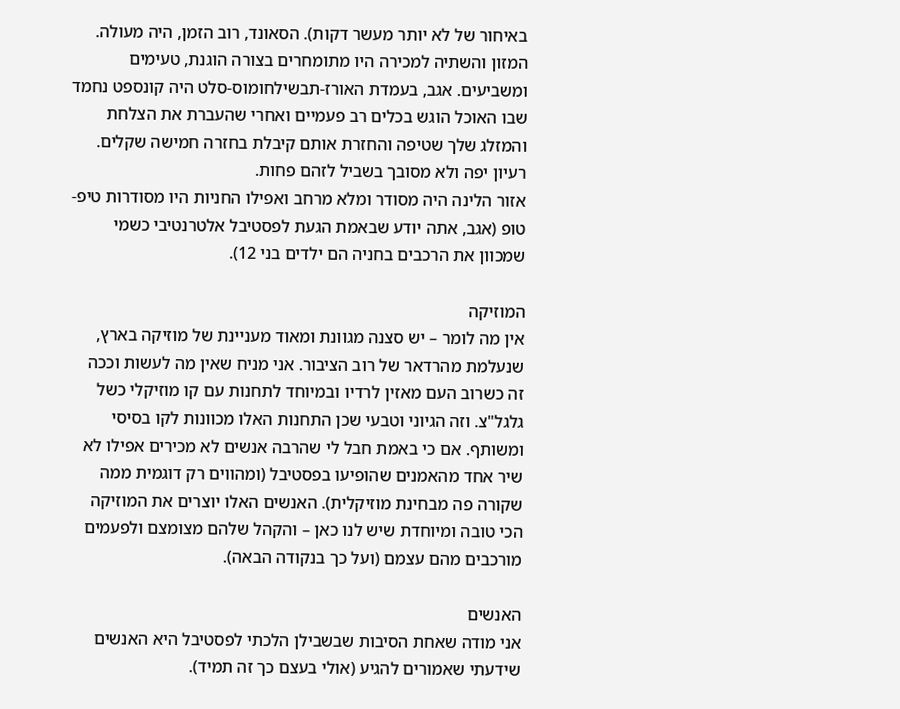באיחור של לא יותר מעשר דקות). הסאונד, רוב הזמן, היה מעולה. המזון והשתיה למכירה היו מתומחרים בצורה הוגנת, טעימים ומשביעים. אגב, בעמדת האורז-תבשילחומוס-סלט היה קונספט נחמד שבו האוכל הוגש בכלים רב פעמיים ואחרי שהעברת את הצלחת והמזלג שלך שטיפה והחזרת אותם קיבלת בחזרה חמישה שקלים. רעיון יפה ולא מסובך בשביל לזהם פחות.
אזור הלינה היה מסודר ומלא מרחב ואפילו החניות היו מסודרות טיפ-טופ (אגב, אתה יודע שבאמת הגעת לפסטיבל אלטרנטיבי כשמי שמכוון את הרכבים בחניה הם ילדים בני 12).

המוזיקה
אין מה לומר – יש סצנה מגוונת ומאוד מעניינת של מוזיקה בארץ, שנעלמת מהרדאר של רוב הציבור. אני מניח שאין מה לעשות וככה זה כשרוב העם מאזין לרדיו ובמיוחד לתחנות עם קו מוזיקלי כשל גלגל"צ. וזה הגיוני וטבעי שכן התחנות האלו מכוונות לקו בסיסי ומשותף. אם כי באמת חבל לי שהרבה אנשים לא מכירים אפילו לא שיר אחד מהאמנים שהופיעו בפסטיבל (ומהווים רק דוגמית ממה שקורה פה מבחינת מוזיקלית). האנשים האלו יוצרים את המוזיקה הכי טובה ומיוחדת שיש לנו כאן – והקהל שלהם מצומצם ולפעמים מורכבים מהם עצמם (ועל כך בנקודה הבאה).

האנשים
אני מודה שאחת הסיבות שבשבילן הלכתי לפסטיבל היא האנשים שידעתי שאמורים להגיע (אולי בעצם כך זה תמיד).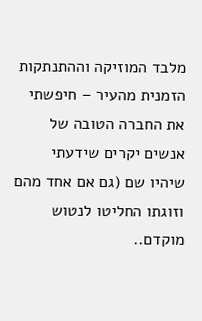מלבד המוזיקה וההתנתקות הזמנית מהעיר – חיפשתי את החברה הטובה של אנשים יקרים שידעתי שיהיו שם (גם אם אחד מהם וזוגתו החליטו לנטוש מוקדם..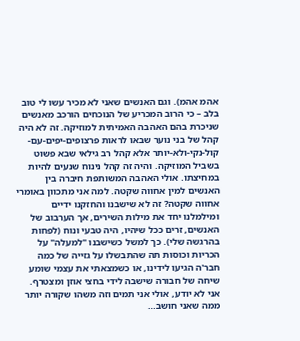אהמ אהמ). וגם האנשים שאני לא מכיר עשו לי טוב בלב – כי הרוב המכריע של הנוכחים הורכב מאנשים שניכרת בהם האהבה האמיתית למוזיקה. זה לא היה קהל של בני נוער שבאו לראות פרצופים-יפים-עם-קול-נקי-ולא-יותר אלא קהל רב גילאי שבא פשוט בשביל המוזיקה. והיה זה קהל נינוח שנעים להיות במחיצתו. אולי האהבה המשותפת חיברה בין האנשים למין אחווה שקטה. למה אני מתכוון באומרי אחווה שקטה? זה לא שישבנו והחזקנו ידיים ומילמלנו יחד את מילות השירים, אך הערבוב של האנשים, זרים ככל שיהיו, היה טבעי ונוח (לפחות בהרגשה שלי). כך למשל כשישבנו "למעלה" על הכריות וכוסות תה שהתבשלו על גזייה של כמה חבר'ה הגיעו לידינו, או כשמצאתי את עצמי שומע שיחה של חבורה שישבה לידי בחצי אוזן ומצטרף.
אני לא יודע, אולי אני תמים וזה משהו שקורה יותר ממה שאני חושב…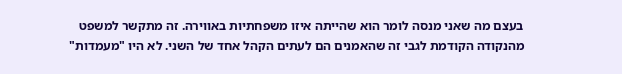בעצם מה שאני מנסה לומר הוא שהייתה איזו משפחתיות באווירה. זה מתקשר למשפט מהנקודה הקודמת לגבי זה שהאמנים הם לעתים הקהל אחד של השני. לא היו "מעמדות"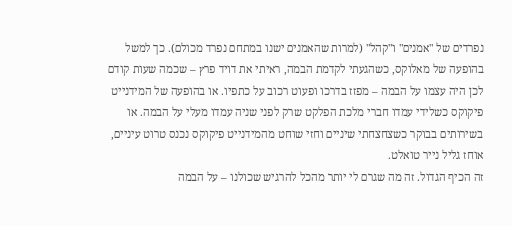נפרדים של "אמנים" ו"קהל" (למרות שהאמנים ישנו במתחם נפרד מכולם). כך למשל בהופעה של מאלוקס, כשהגעתי לקדמת הבמה, ראיתי את דויד פרץ – שכמה שעות קודם לכן היה עצמו על הבמה – מפזז בדרכו ופעוט רכוב על כתפיו. או בהופעה של המידנייט פיקוקס כשלידי עמדו חברי מלכת הפלקט שרק לפני שניה עמדו מעלי על הבמה. או בשירותים בבוקר כשצחצחתי שיניים וחזי שוחט מהמידנייט פיקוקס נכנס טרוט עיניים, אוחז גליל נייר טואלט.
זה הכיף הגדול. זה מה שגרם לי יותר מהכל להרגיש שכולנו – על הבמה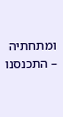ומתחתיה – התכנסנו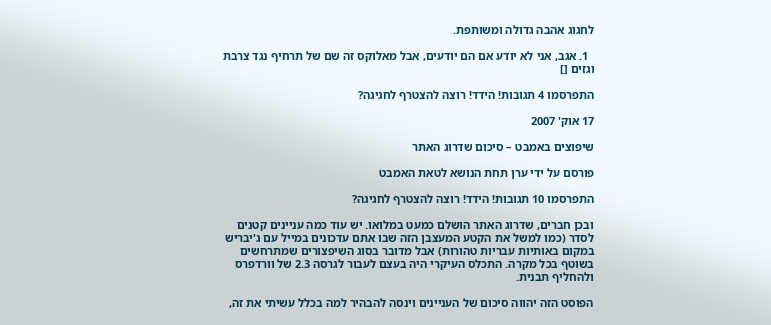לחגוג אהבה גדולה ומשותפת.

  1. אגב, אני לא יודע אם הם יודעים, אבל מאלוקס זה שם של תרחיף נגד צרבת וגזים []

התפרסמו 4 תגובות! הידד! רוצה להצטרף לחגיגה?

17 אוק' 2007

שיפוצים באמבט – סיכום שדרוג האתר

פורסם על ידי ערן תחת הנושא לטאת האמבט

התפרסמו 10 תגובות! הידד! רוצה להצטרף לחגיגה?

ובכן חברים, שדרוג האתר הושלם כמעט במלואו. יש עוד כמה עניינים קטנים לסדר (כמו למשל את הקטע המעצבן הזה שבו אתם עדכונים במייל עם ג'יבריש במקום באותיות עבריות טהורות) אבל מדובר בסוג השיפצורים שמתרחשים בשוטף בכל מקרה. התכלס העיקרי היה בעצם לעבור לגרסה 2.3 של וורדפרס ולהחליף תבנית.

הפוסט הזה יהווה סיכום של העניינים וינסה להבהיר למה בכלל עשיתי את זה,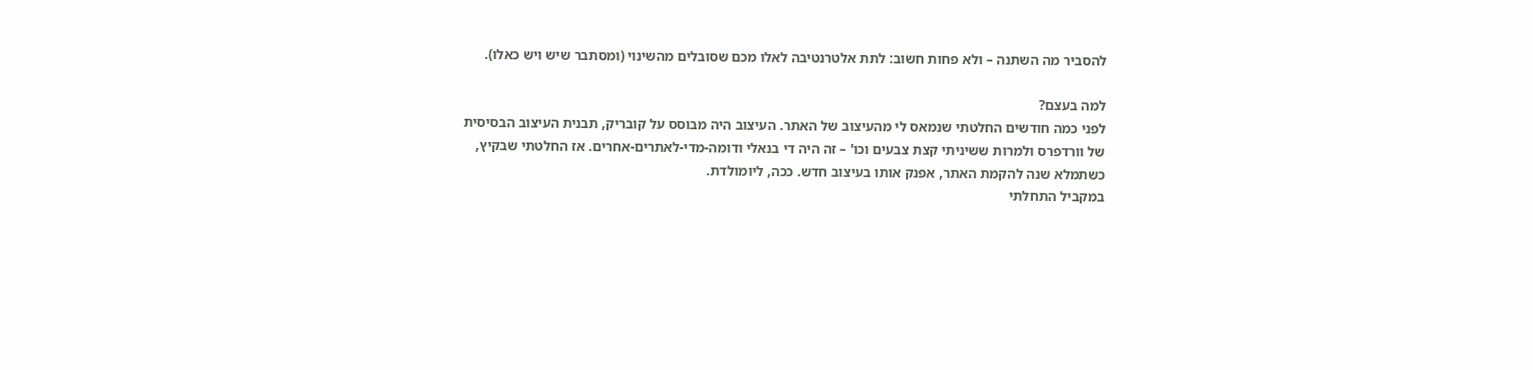להסביר מה השתנה – ולא פחות חשוב: לתת אלטרנטיבה לאלו מכם שסובלים מהשינוי (ומסתבר שיש ויש כאלו).

למה בעצם?
לפני כמה חודשים החלטתי שנמאס לי מהעיצוב של האתר. העיצוב היה מבוסס על קובריק, תבנית העיצוב הבסיסית של וורדפרס ולמרות ששיניתי קצת צבעים וכו' – זה היה די בנאלי ודומה-מדי-לאתרים-אחרים. אז החלטתי שבקיץ, כשתמלא שנה להקמת האתר, אפנק אותו בעיצוב חדש. ככה, ליומולדת.
במקביל התחלתי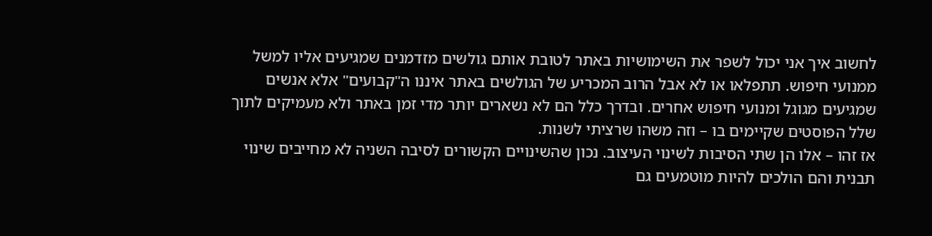לחשוב איך אני יכול לשפר את השימושיות באתר לטובת אותם גולשים מזדמנים שמגיעים אליו למשל ממנועי חיפוש. תתפלאו או לא אבל הרוב המכריע של הגולשים באתר איננו ה"קבועים" אלא אנשים שמגיעים מגוגל ומנועי חיפוש אחרים. ובדרך כלל הם לא נשארים יותר מדי זמן באתר ולא מעמיקים לתוך שלל הפוסטים שקיימים בו – וזה משהו שרציתי לשנות.
אז זהו – אלו הן שתי הסיבות לשינוי העיצוב. נכון שהשינויים הקשורים לסיבה השניה לא מחייבים שינוי תבנית והם הולכים להיות מוטמעים גם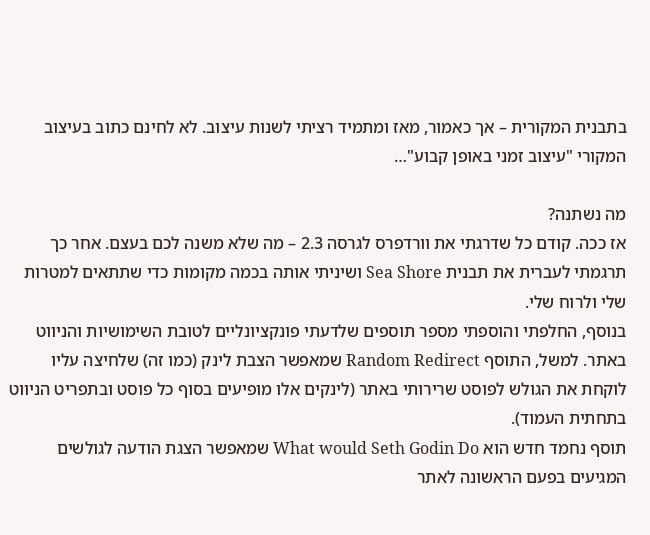בתבנית המקורית – אך כאמור, מאז ומתמיד רציתי לשנות עיצוב. לא לחינם כתוב בעיצוב המקורי "עיצוב זמני באופן קבוע"…

מה נשתנה?
אז ככה. קודם כל שדרגתי את וורדפרס לגרסה 2.3 – מה שלא משנה לכם בעצם. אחר כך תרגמתי לעברית את תבנית Sea Shore ושיניתי אותה בכמה מקומות כדי שתתאים למטרות שלי ולרוח שלי.
בנוסף, החלפתי והוספתי מספר תוספים שלדעתי פונקציונליים לטובת השימושיות והניווט באתר. למשל, התוסף Random Redirect שמאפשר הצבת לינק (כמו זה) שלחיצה עליו לוקחת את הגולש לפוסט שרירותי באתר (לינקים אלו מופיעים בסוף כל פוסט ובתפריט הניווט בתחתית העמוד).
תוסף נחמד חדש הוא What would Seth Godin Do שמאפשר הצגת הודעה לגולשים המגיעים בפעם הראשונה לאתר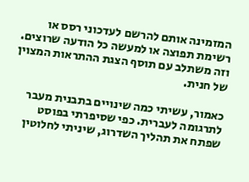המזמינה אותם להרשם לעדכוני רסס או רשימת תפוצה או למעשה כל הודעה שרוצים. וזה משתלב עם תוסף הצגת ההתראות המצוין של חנית.

כאמור, עשיתי כמה שינויים בתבנית מעבר לתרגומה לעברית. כפי שסיפרתי בפוסט שפתח את תהליך השדרוג, שיניתי לחלוטין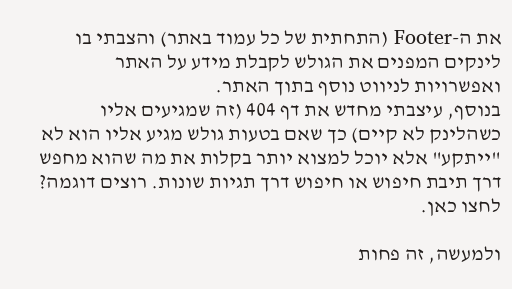את ה-Footer (התחתית של כל עמוד באתר) והצבתי בו לינקים המפנים את הגולש לקבלת מידע על האתר ואפשרויות לניווט נוסף בתוך האתר.
בנוסף, עיצבתי מחדש את דף 404 (זה שמגיעים אליו כשהלינק לא קיים) כך שאם בטעות גולש מגיע אליו הוא לא "ייתקע" אלא יוכל למצוא יותר בקלות את מה שהוא מחפש דרך תיבת חיפוש או חיפוש דרך תגיות שונות. רוצים דוגמה? לחצו כאן.

ולמעשה, זה פחות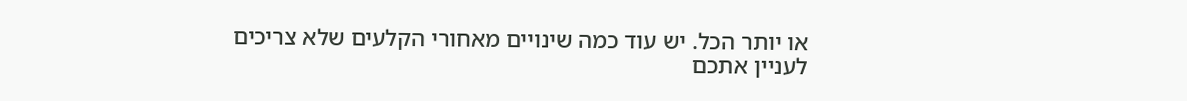או יותר הכל. יש עוד כמה שינויים מאחורי הקלעים שלא צריכים לעניין אתכם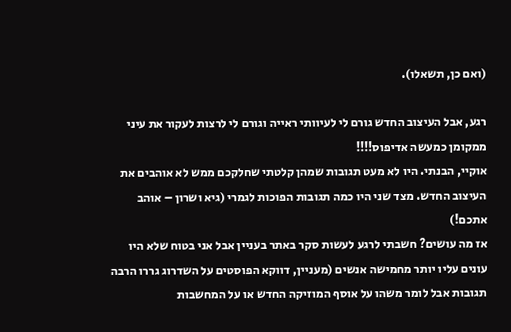(ואם כן, תשאלו).

רגע, אבל העיצוב החדש גורם לי לעיוותי ראייה וגורם לי לרצות לעקור את עיני ממקומן כמעשה אדיפוס!!!!
אוקיי, הבנתי. היו לא מעט תגובות שמהן קלטתי שחלקכם ממש לא אוהבים את העיצוב החדש. מצד שני היו כמה תגובות הפוכות לגמרי (גיא ושרון – אוהב אתכם!)
אז מה עושים? חשבתי לרגע לעשות סקר באתר בעניין אבל אני בטוח שלא היו עונים עליו יותר מחמישה אנשים (מעניין, דווקא הפוסטים על השדרוג גררו הרבה תגובות אבל לומר משהו על אוסף המוזיקה החדש או על המחשבות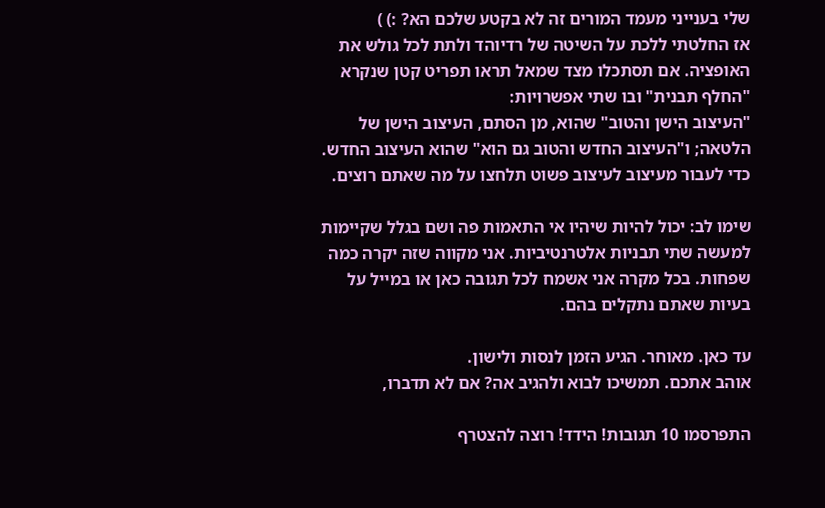שלי בענייני מעמד המורים זה לא בקטע שלכם הא? :) )
אז החלטתי ללכת על השיטה של רדיוהד ולתת לכל גולש את האופציה. אם תסתכלו מצד שמאל תראו תפריט קטן שנקרא "החלף תבנית" ובו שתי אפשרויות:
"העיצוב הישן והטוב" שהוא, מן הסתם, העיצוב הישן של הלטאה; ו"העיצוב החדש והטוב גם הוא" שהוא העיצוב החדש. כדי לעבור מעיצוב לעיצוב פשוט תלחצו על מה שאתם רוצים.

שימו לב: יכול להיות שיהיו אי התאמות פה ושם בגלל שקיימות למעשה שתי תבניות אלטרנטיביות. אני מקווה שזה יקרה כמה שפחות. בכל מקרה אני אשמח לכל תגובה כאן או במייל על בעיות שאתם נתקלים בהם.

עד כאן. מאוחר. הגיע הזמן לנסות ולישון.
אוהב אתכם. תמשיכו לבוא ולהגיב אה? אם לא תדברו,

התפרסמו 10 תגובות! הידד! רוצה להצטרף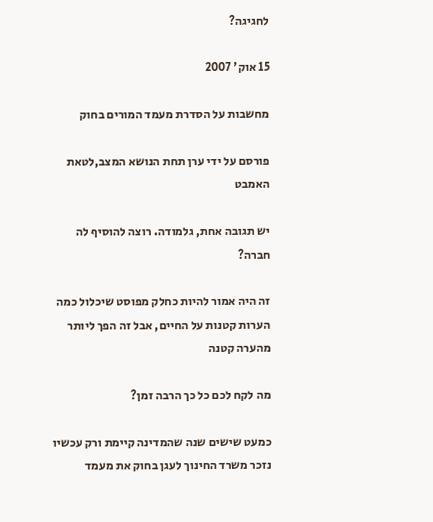לחגיגה?

15 אוק' 2007

מחשבות על הסדרת מעמד המורים בחוק

פורסם על ידי ערן תחת הנושא המצב,לטאת האמבט

יש תגובה אחת, גלמודה. רוצה להוסיף לה חברה?

זה היה אמור להיות כחלק מפוסט שיכלול כמה הערות קטנות על החיים, אבל זה הפך ליותר מהערה קטנה

מה לקח לכם כל כך הרבה זמן?

כמעט שישים שנה שהמדינה קיימת ורק עכשיו נזכר משרד החינוך לעגן בחוק את מעמד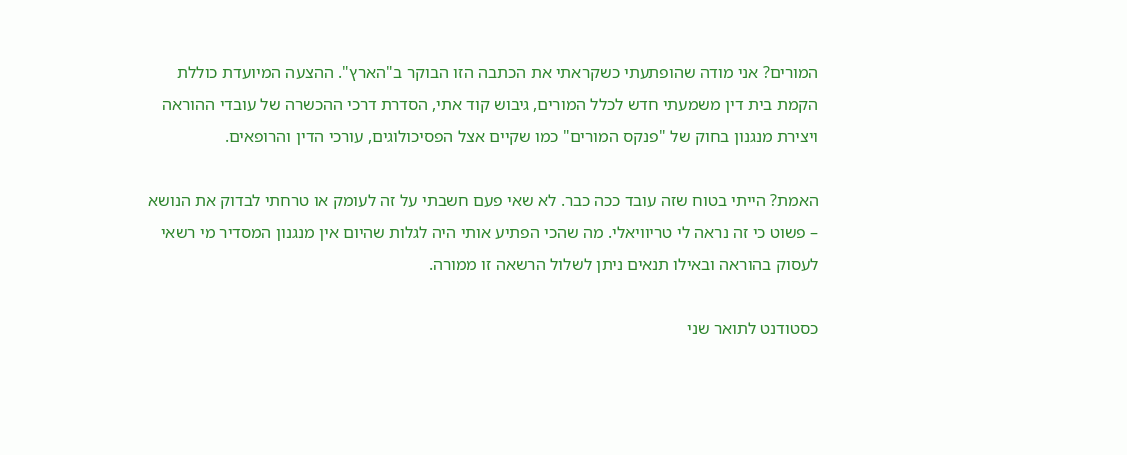המורים? אני מודה שהופתעתי כשקראתי את הכתבה הזו הבוקר ב"הארץ". ההצעה המיועדת כוללת הקמת בית דין משמעתי חדש לכלל המורים, גיבוש קוד אתי, הסדרת דרכי ההכשרה של עובדי ההוראה ויצירת מנגנון בחוק של "פנקס המורים" כמו שקיים אצל הפסיכולוגים, עורכי הדין והרופאים.

האמת? הייתי בטוח שזה עובד ככה כבר. לא שאי פעם חשבתי על זה לעומק או טרחתי לבדוק את הנושא – פשוט כי זה נראה לי טריוויאלי. מה שהכי הפתיע אותי היה לגלות שהיום אין מנגנון המסדיר מי רשאי לעסוק בהוראה ובאילו תנאים ניתן לשלול הרשאה זו ממורה.

כסטודנט לתואר שני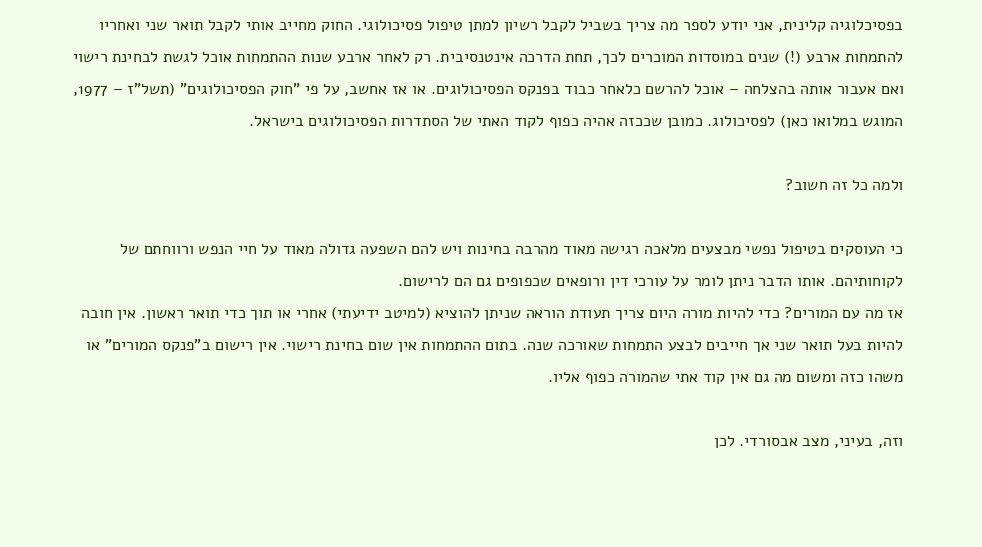בפסיכלוגיה קלינית, אני יודע לספר מה צריך בשביל לקבל רשיון למתן טיפול פסיכולוגי. החוק מחייב אותי לקבל תואר שני ואחריו להתמחות ארבע (!) שנים במוסדות המוכרים לכך, תחת הדרכה אינטנסיבית. רק לאחר ארבע שנות ההתמחות אוכל לגשת לבחינת רישוי ואם אעבור אותה בהצלחה – אוכל להרשם כלאחר כבוד בפנקס הפסיכולוגים. או אז אחשב, על פי "חוק הפסיכולוגים" (תשל"ז – 1977, המוגש במלואו כאן) לפסיכולוג. כמובן שככזה אהיה כפוף לקוד האתי של הסתדרות הפסיכולוגים בישראל.

ולמה כל זה חשוב?

כי העוסקים בטיפול נפשי מבצעים מלאכה רגישה מאוד מהרבה בחינות ויש להם השפעה גדולה מאוד על חיי הנפש ורווחתם של לקוחותיהם. אותו הדבר ניתן לומר על עורכי דין ורופאים שכפופים גם הם לרישום.
אז מה עם המורים? כדי להיות מורה היום צריך תעודת הוראה שניתן להוציא (למיטב ידיעתי) אחרי או תוך כדי תואר ראשון. אין חובה להיות בעל תואר שני אך חייבים לבצע התמחות שאורכה שנה. בתום ההתמחות אין שום בחינת רישוי. אין רישום ב"פנקס המורים" או משהו כזה ומשום מה גם אין קוד אתי שהמורה כפוף אליו.

וזה, בעיני, מצב אבסורדי. לכן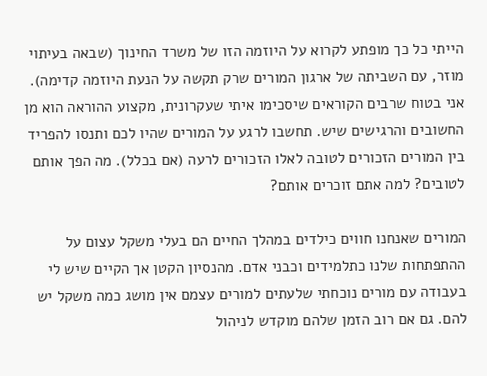הייתי כל כך מופתע לקרוא על היוזמה הזו של משרד החינוך (שבאה בעיתוי מוזר, עם השביתה של ארגון המורים שרק תקשה על הנעת היוזמה קדימה). אני בטוח שרבים הקוראים שיסכימו איתי שעקרונית, מקצוע ההוראה הוא מן החשובים והרגישים שיש. תחשבו לרגע על המורים שהיו לכם ותנסו להפריד בין המורים הזכורים לטובה לאלו הזכורים לרעה (אם בכלל). מה הפך אותם לטובים? למה אתם זוכרים אותם?

המורים שאנחנו חווים כילדים במהלך החיים הם בעלי משקל עצום על ההתפתחות שלנו כתלמידים וכבני אדם. מהנסיון הקטן אך הקיים שיש לי בעבודה עם מורים נוכחתי שלעתים למורים עצמם אין מושג כמה משקל יש להם. גם אם רוב הזמן שלהם מוקדש לניהול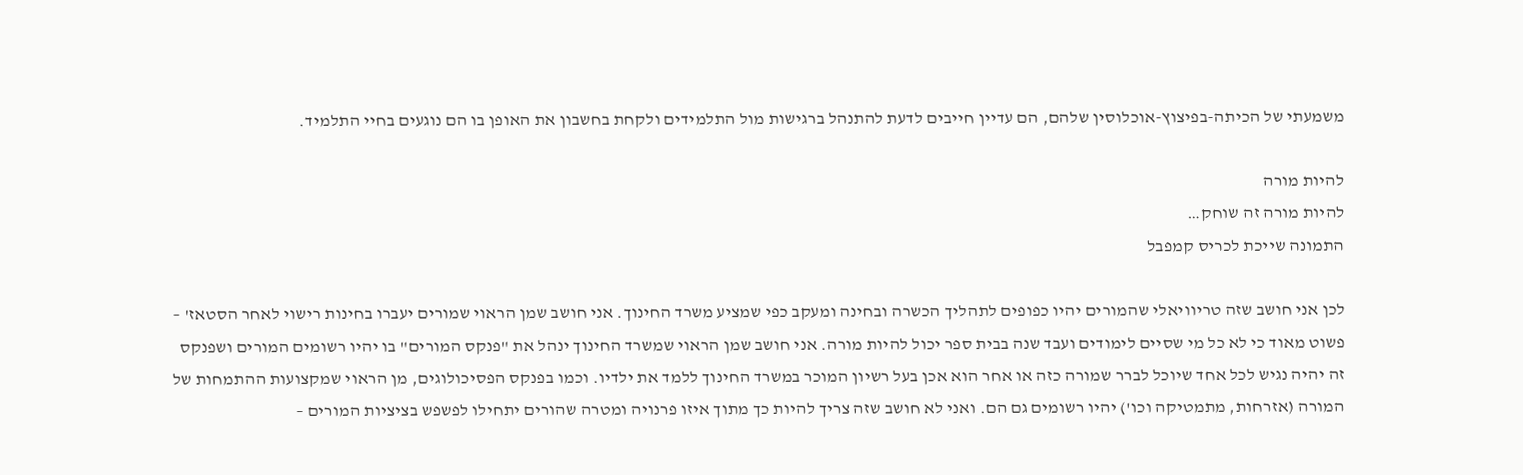משמעתי של הכיתה-בפיצוץ-אוכלוסין שלהם, הם עדיין חייבים לדעת להתנהל ברגישות מול התלמידים ולקחת בחשבון את האופן בו הם נוגעים בחיי התלמיד.

להיות מורה
להיות מורה זה שוחק…
התמונה שייכת לכריס קמפבל

לכן אני חושב שזה טריוויאלי שהמורים יהיו כפופים לתהליך הכשרה ובחינה ומעקב כפי שמציע משרד החינוך. אני חושב שמן הראוי שמורים יעברו בחינות רישוי לאחר הסטאז' – פשוט מאוד כי לא כל מי שסיים לימודים ועבד שנה בבית ספר יכול להיות מורה. אני חושב שמן הראוי שמשרד החינוך ינהל את "פנקס המורים" בו יהיו רשומים המורים ושפנקס זה יהיה נגיש לכל אחד שיוכל לברר שמורה כזה או אחר הוא אכן בעל רשיון המוכר במשרד החינוך ללמד את ילדיו. וכמו בפנקס הפסיכולוגים, מן הראוי שמקצועות ההתמחות של המורה (אזרחות, מתמטיקה וכו') יהיו רשומים גם הם. ואני לא חושב שזה צריך להיות כך מתוך איזו פרנויה ומטרה שהורים יתחילו לפשפש בציציות המורים –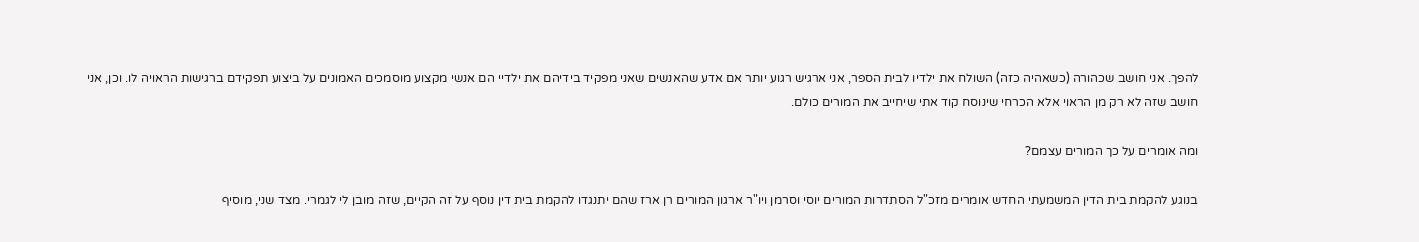להפך. אני חושב שכהורה (כשאהיה כזה) השולח את ילדיו לבית הספר, אני ארגיש רגוע יותר אם אדע שהאנשים שאני מפקיד בידיהם את ילדיי הם אנשי מקצוע מוסמכים האמונים על ביצוע תפקידם ברגישות הראויה לו. וכן, אני חושב שזה לא רק מן הראוי אלא הכרחי שינוסח קוד אתי שיחייב את המורים כולם.

ומה אומרים על כך המורים עצמם?

בנוגע להקמת בית הדין המשמעתי החדש אומרים מזכ"ל הסתדרות המורים יוסי וסרמן ויו"ר ארגון המורים רן ארז שהם יתנגדו להקמת בית דין נוסף על זה הקיים, שזה מובן לי לגמרי. מצד שני, מוסיף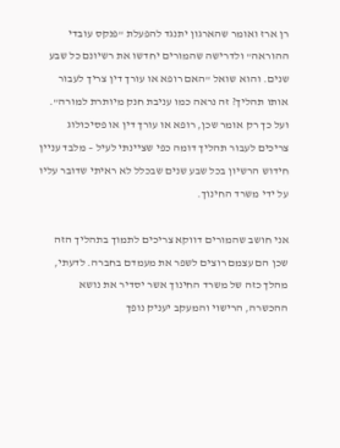רן ארז ואומר שהארגון יתנגד להפעלת "פנקס עובדי ההוראה" ולדרישה שהמורים יחדשו את רשיונם כל שבע שנים. והוא שואל "האם רופא או עורך דין צריך לעבור אותו תהליך? זה נראה כמו עניבת חנק מיותרת למורה". ועל כך רק אומר שכן, רופא או עורך דין או פסיכולוג צריכים לעבור תהליך דומה כפי שציינתי לעיל – מלבד עניין חידוש הרשיון בכל שבע שנים שבכלל לא ראיתי שדובר עליו על ידי משרד החינוך.

אני חושב שהמורים דווקא צריכים לתמוך בתהליך הזה שכן הם עצמם רוצים לשפר את מעמדם בחברה. לדעתי, מהלך כזה של משרד החינוך אשר יסדיר את נושא ההכשרה, הרישוי והמעקב יעניק נופך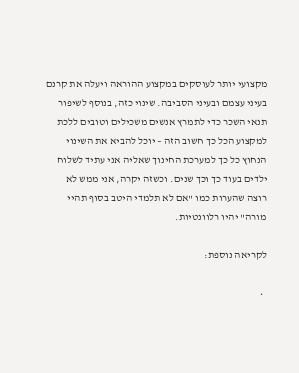מקצועי יותר לעוסקים במקצוע ההוראה ויעלה את קרנם בעיני עצמם ובעיני הסביבה. שינוי כזה, בנוסף לשיפור תנאי השכר כדי לתמרץ אנשים משכילים וטובים ללכת למקצוע הכל כך חשוב הזה – יוכל להביא את השינוי הנחוץ כל כך למערכת החינוך שאליה אני עתיד לשלוח ילדים בעוד כך וכך שנים. וכשזה יקרה, אני ממש לא רוצה שהערות כמו "אם לא תלמדי היטב בסוף תהיי מורה" יהיו רלוונטיות.

לקריאה נוספת:

  •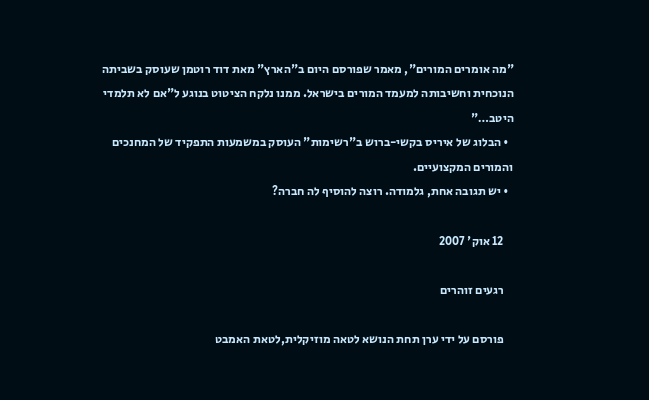"מה אומרים המורים", מאמר שפורסם היום ב"הארץ" מאת דוד רוטמן שעוסק בשביתה הנוכחית וחשיבותה למעמד המורים בישראל. ממנו נלקח הציטוט בנוגע ל"אם לא תלמדי היטב…"
  • הבלוג של איריס בקשי-ברוש ב"רשימות" העוסק במשמעות התפקיד של המחנכים והמורים המקצועיים.
  • יש תגובה אחת, גלמודה. רוצה להוסיף לה חברה?

    12 אוק' 2007

    רגעים זוהרים

    פורסם על ידי ערן תחת הנושא לטאה מוזיקלית,לטאת האמבט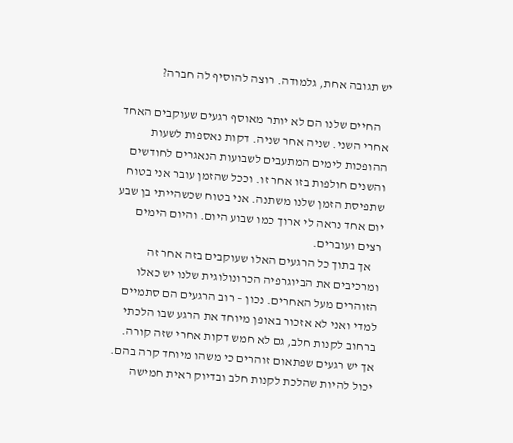יש תגובה אחת, גלמודה. רוצה להוסיף לה חברה?

    החיים שלנו הם לא יותר מאוסף רגעים שעוקבים האחד אחרי השני. שניה אחר שניה. דקות נאספות לשעות ההופכות לימים המתעבים לשבועות הנאגרים לחודשים והשנים חולפות בזו אחר זו. וככל שהזמן עובר אני בטוח שתפיסת הזמן שלנו משתנה. אני בטוח שכשהייתי בן שבע יום אחד נראה לי ארוך כמו שבוע היום. והיום הימים רצים ועוברים.
    אך בתוך כל הרגעים האלו שעוקבים בזה אחר זה ומרכיבים את הביוגרפיה הכרונולוגית שלנו יש כאלו הזוהרים מעל האחרים. נכון – רוב הרגעים הם סתמיים למדי ואני לא אזכור באופן מיוחד את הרגע שבו הלכתי ברחוב לקנות חלב, גם לא חמש דקות אחרי שזה קורה. אך יש רגעים שפתאום זוהרים כי משהו מיוחד קרה בהם. יכול להיות שהלכת לקנות חלב ובדיוק ראית חמישה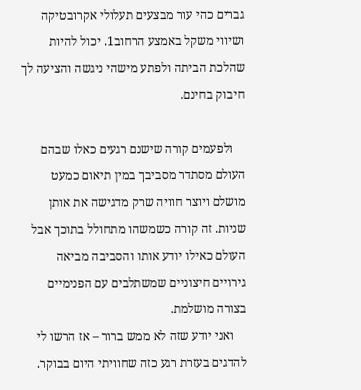גברים כהי עור מבצעים תעלולי אקרובטיקה ושיווי משקל באמצע הרחוב1. יכול להיות שהלכת הביתה ולפתע מישהי ניגשה והציעה לך חיבוק בחינם.

    ולפעמים קורה שישנם רגעים כאלו שבהם העולם מסתדר מסביבך במין תיאום כמעט מושלם ויוצר חוויה שרק מדגישה את אותן שניות. זה קורה כשמשהו מתחולל בתוכך אבל העולם כאילו יודע אותו והסביבה מביאה גירויים חיצוניים שמשתלבים עם הפנימיים בצורה מושלמת.
    ואני יודע שזה לא ממש ברור – אז הרשו לי להדגים בעזרת רגע כזה שחוויתי היום בבוקר.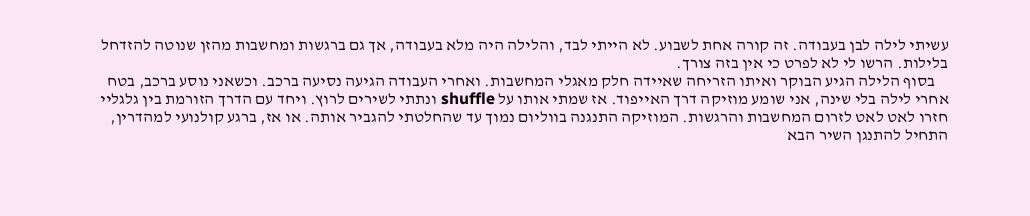עשיתי לילה לבן בעבודה. זה קורה אחת לשבוע. לא הייתי לבד, והלילה היה מלא בעבודה, אך גם ברגשות ומחשבות מהזן שנוטה להזדחל בלילות. הרשו לי לא לפרט כי אין בזה צורך.
    בסוף הלילה הגיע הבוקר ואיתו הזריחה שאיידה חלק מאגלי המחשבות. ואחרי העבודה הגיעה נסיעה ברכב. וכשאני נוסע ברכב, בטח אחרי לילה בלי שינה, אני שומע מוזיקה דרך האייפוד. אז שמתי אותו על shuffle ונתתי לשירים לרוץ. ויחד עם הדרך הזורמת בין גלגליי חזרו לאט לאט לזרום המחשבות והרגשות. המוזיקה התנגנה בווליום נמוך עד שהחלטתי להגביר אותה. או אז, ברגע קולנועי למהדרין, התחיל להתנגן השיר הבא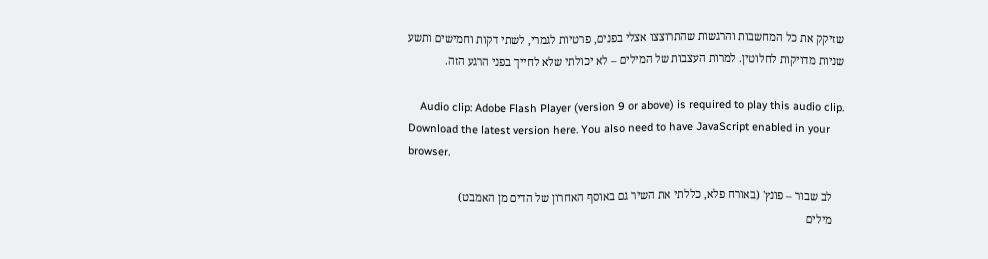שזיקק את כל המחשבות והרגשות שהתרוצצו אצלי בפנים, פרטיות לגמרי, לשתי דקות וחמישים ותשע שניות מדויקות לחלוטין. למרות העצבות של המילים – לא יכולתי שלא לחייך בפני הרגע הזה.

    Audio clip: Adobe Flash Player (version 9 or above) is required to play this audio clip. Download the latest version here. You also need to have JavaScript enabled in your browser.

    לב שבור – פונץ' (באורח פלא, כללתי את השיר גם באוסף האחרון של הדים מן האמבט)
    מילים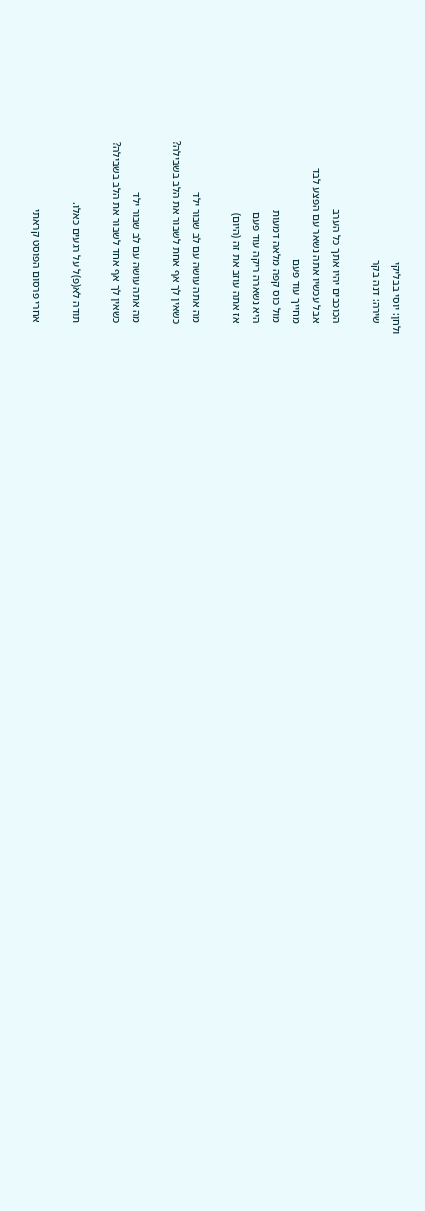ולחן: יוסי בבליקי
    שירה: דנה בקר

    הכוכבים יהיו אתך כל הערב
    אבל עכשיו אתה נשאר עם הפצע לבד
    מחייך עוד פעם
    מול כוס קפה מלאה דמעות
    היא נשארה ריקה עוד פעם
    אז אתה עוזב את זה (היום)

    מה אתה עושה עם לב שבור ילד
    כשאין לך אף אחת לשבור את הלב בשבילה?

    מה אתה עושה עם לב שבור ילד
    כשאין לך אף אחד לשבור את הלב בשבילה?

    תודה לא(פ)ל על רגעים כאלו.

    אחרי פרסום הפוסט קראתי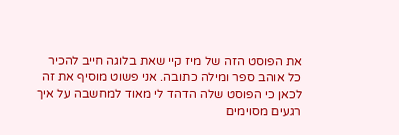את הפוסט הזה של מיז קיי שאת בלוגה חייב להכיר כל אוהב ספר ומילה כתובה. אני פשוט מוסיף את זה לכאן כי הפוסט שלה הדהד לי מאוד למחשבה על איך רגעים מסוימים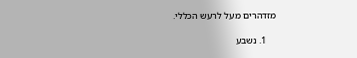מזדהרים מעל לרעש הכללי.

    1. נשבע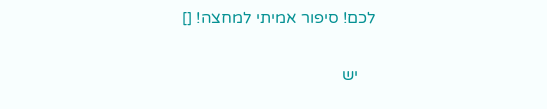לכם! סיפור אמיתי למחצה! []

    יש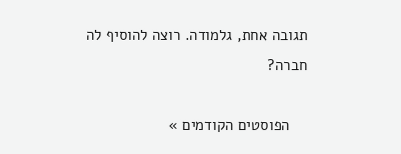תגובה אחת, גלמודה. רוצה להוסיף לה חברה?

    הפוסטים הקודמים »